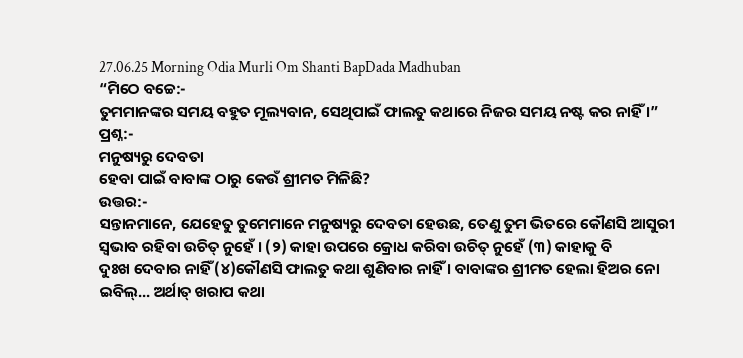27.06.25 Morning Odia Murli Om Shanti BapDada Madhuban
“ମିଠେ ବଚ୍ଚେ:-
ତୁମମାନଙ୍କର ସମୟ ବହୁତ ମୂଲ୍ୟବାନ, ସେଥିପାଇଁ ଫାଲତୁ କଥାରେ ନିଜର ସମୟ ନଷ୍ଟ କର ନାହିଁ ।”
ପ୍ରଶ୍ନ:-
ମନୁଷ୍ୟରୁ ଦେବତା
ହେବା ପାଇଁ ବାବାଙ୍କ ଠାରୁ କେଉଁ ଶ୍ରୀମତ ମିଳିଛି?
ଉତ୍ତର:-
ସନ୍ତାନମାନେ, ଯେହେତୁ ତୁମେମାନେ ମନୁଷ୍ୟରୁ ଦେବତା ହେଉଛ, ତେଣୁ ତୁମ ଭିତରେ କୌଣସି ଆସୁରୀ
ସ୍ୱଭାବ ରହିବା ଉଚିତ୍ ନୁହେଁ । (୨) କାହା ଉପରେ କ୍ରୋଧ କରିବା ଉଚିତ୍ ନୁହେଁ (୩) କାହାକୁ ବି
ଦୁଃଖ ଦେବାର ନାହିଁ (୪)କୌଣସି ଫାଲତୁ କଥା ଶୁଣିବାର ନାହିଁ । ବାବାଙ୍କର ଶ୍ରୀମତ ହେଲା ହିଅର ନୋ
ଇବିଲ୍... ଅର୍ଥାତ୍ ଖରାପ କଥା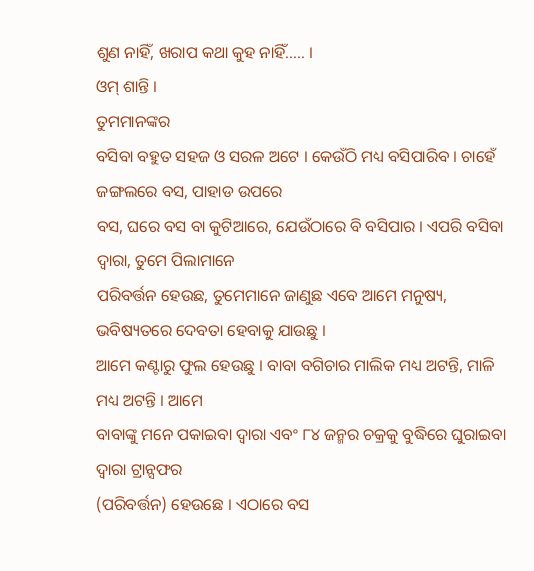ଶୁଣ ନାହିଁ, ଖରାପ କଥା କୁହ ନାହିଁ..... ।
ଓମ୍ ଶାନ୍ତି ।
ତୁମମାନଙ୍କର
ବସିବା ବହୁତ ସହଜ ଓ ସରଳ ଅଟେ । କେଉଁଠି ମଧ୍ୟ ବସିପାରିବ । ଚାହେଁ ଜଙ୍ଗଲରେ ବସ, ପାହାଡ ଉପରେ
ବସ, ଘରେ ବସ ବା କୁଟିଆରେ, ଯେଉଁଠାରେ ବି ବସିପାର । ଏପରି ବସିବା ଦ୍ୱାରା, ତୁମେ ପିଲାମାନେ
ପରିବର୍ତ୍ତନ ହେଉଛ, ତୁମେମାନେ ଜାଣୁଛ ଏବେ ଆମେ ମନୁଷ୍ୟ, ଭବିଷ୍ୟତରେ ଦେବତା ହେବାକୁ ଯାଉଛୁ ।
ଆମେ କଣ୍ଟାରୁ ଫୁଲ ହେଉଛୁ । ବାବା ବଗିଚାର ମାଲିକ ମଧ୍ୟ ଅଟନ୍ତି, ମାଳି ମଧ୍ୟ ଅଟନ୍ତି । ଆମେ
ବାବାଙ୍କୁ ମନେ ପକାଇବା ଦ୍ୱାରା ଏବଂ ୮୪ ଜନ୍ମର ଚକ୍ରକୁ ବୁଦ୍ଧିରେ ଘୁରାଇବା ଦ୍ୱାରା ଟ୍ରାନ୍ସଫର
(ପରିବର୍ତ୍ତନ) ହେଉଛେ । ଏଠାରେ ବସ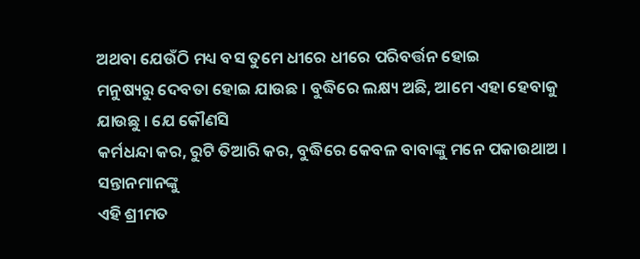ଅଥବା ଯେଉଁଠି ମଧ୍ୟ ବସ ତୁମେ ଧୀରେ ଧୀରେ ପରିବର୍ତ୍ତନ ହୋଇ
ମନୁଷ୍ୟରୁ ଦେବତା ହୋଇ ଯାଉଛ । ବୁଦ୍ଧିରେ ଲକ୍ଷ୍ୟ ଅଛି, ଆମେ ଏହା ହେବାକୁ ଯାଉଛୁ । ଯେ କୌଣସି
କର୍ମଧନ୍ଦା କର, ରୁଟି ତିଆରି କର, ବୁଦ୍ଧିରେ କେବଳ ବାବାଙ୍କୁ ମନେ ପକାଉଥାଅ । ସନ୍ତାନମାନଙ୍କୁ
ଏହି ଶ୍ରୀମତ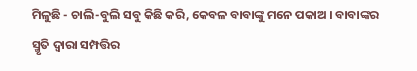ମିଳୁଛି - ଚାଲି-ବୁଲି ସବୁ କିଛି କରି, କେବଳ ବାବାଙ୍କୁ ମନେ ପକାଅ । ବାବାଙ୍କର
ସ୍ମୃତି ଦ୍ୱାରା ସମ୍ପତ୍ତିର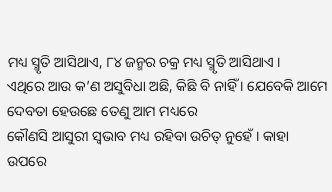ମଧ୍ୟ ସ୍ମୃତି ଆସିଥାଏ, ୮୪ ଜନ୍ମର ଚକ୍ର ମଧ୍ୟ ସ୍ମୃତି ଆସିଥାଏ ।
ଏଥିରେ ଆଉ କ’ଣ ଅସୁବିଧା ଅଛି, କିଛି ବି ନାହିଁ । ଯେବେକି ଆମେ ଦେବତା ହେଉଛେ ତେଣୁ ଆମ ମଧ୍ୟରେ
କୌଣସି ଆସୁରୀ ସ୍ୱଭାବ ମଧ୍ୟ ରହିବା ଉଚିତ୍ ନୁହେଁ । କାହା ଉପରେ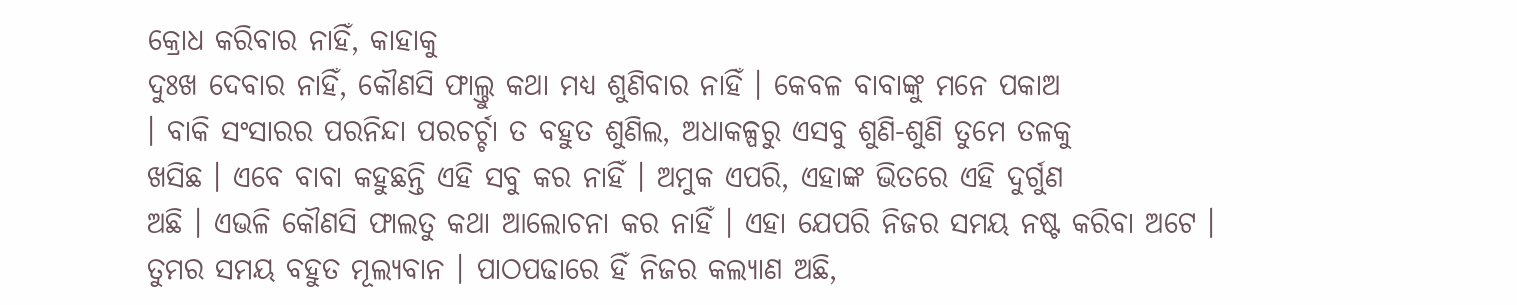କ୍ରୋଧ କରିବାର ନାହିଁ, କାହାକୁ
ଦୁଃଖ ଦେବାର ନାହିଁ, କୌଣସି ଫାଲ୍ତୁ କଥା ମଧ୍ୟ ଶୁଣିବାର ନାହିଁ । କେବଳ ବାବାଙ୍କୁ ମନେ ପକାଅ
। ବାକି ସଂସାରର ପରନିନ୍ଦା ପରଚର୍ଚ୍ଚା ତ ବହୁତ ଶୁଣିଲ, ଅଧାକଳ୍ପରୁ ଏସବୁ ଶୁଣି-ଶୁଣି ତୁମେ ତଳକୁ
ଖସିଛ । ଏବେ ବାବା କହୁଛନ୍ତି ଏହି ସବୁ କର ନାହିଁ । ଅମୁକ ଏପରି, ଏହାଙ୍କ ଭିତରେ ଏହି ଦୁର୍ଗୁଣ
ଅଛି । ଏଭଳି କୌଣସି ଫାଲତୁ କଥା ଆଲୋଚନା କର ନାହିଁ । ଏହା ଯେପରି ନିଜର ସମୟ ନଷ୍ଟ କରିବା ଅଟେ ।
ତୁମର ସମୟ ବହୁତ ମୂଲ୍ୟବାନ । ପାଠପଢାରେ ହିଁ ନିଜର କଲ୍ୟାଣ ଅଛି,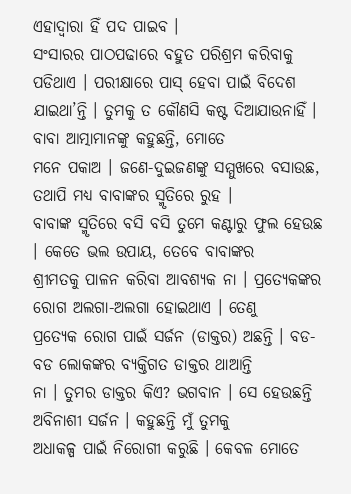ଏହାଦ୍ୱାରା ହିଁ ପଦ ପାଇବ ।
ସଂସାରର ପାଠପଢାରେ ବହୁତ ପରିଶ୍ରମ କରିବାକୁ ପଡିଥାଏ । ପରୀକ୍ଷାରେ ପାସ୍ ହେବା ପାଇଁ ବିଦେଶ
ଯାଇଥା’ନ୍ତି । ତୁମକୁ ତ କୌଣସି କଷ୍ଟ ଦିଆଯାଉନାହିଁ । ବାବା ଆତ୍ମାମାନଙ୍କୁ କହୁଛନ୍ତି, ମୋତେ
ମନେ ପକାଅ । ଜଣେ-ଦୁଇଜଣଙ୍କୁ ସମ୍ମୁଖରେ ବସାଉଛ, ତଥାପି ମଧ୍ୟ ବାବାଙ୍କର ସ୍ମୃତିରେ ରୁହ ।
ବାବାଙ୍କ ସ୍ମୃତିରେ ବସି ବସି ତୁମେ କଣ୍ଟାରୁ ଫୁଲ ହେଉଛ । କେତେ ଭଲ ଉପାୟ, ତେବେ ବାବାଙ୍କର
ଶ୍ରୀମତକୁ ପାଳନ କରିବା ଆବଶ୍ୟକ ନା । ପ୍ରତ୍ୟେକଙ୍କର ରୋଗ ଅଲଗା-ଅଲଗା ହୋଇଥାଏ । ତେଣୁ
ପ୍ରତ୍ୟେକ ରୋଗ ପାଇଁ ସର୍ଜନ (ଡାକ୍ତର) ଅଛନ୍ତି । ବଡ-ବଡ ଲୋକଙ୍କର ବ୍ୟକ୍ତିଗତ ଡାକ୍ତର ଥାଆନ୍ତି
ନା । ତୁମର ଡାକ୍ତର କିଏ? ଭଗବାନ । ସେ ହେଉଛନ୍ତି ଅବିନାଶୀ ସର୍ଜନ । କହୁଛନ୍ତି ମୁଁ ତୁମକୁ
ଅଧାକଳ୍ପ ପାଇଁ ନିରୋଗୀ କରୁଛି । କେବଳ ମୋତେ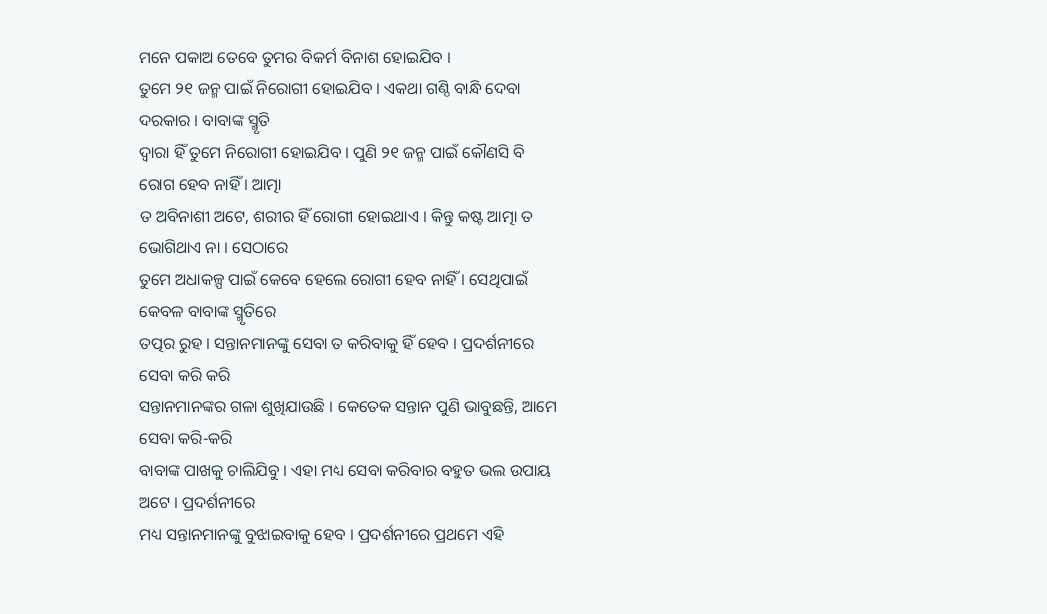ମନେ ପକାଅ ତେବେ ତୁମର ବିକର୍ମ ବିନାଶ ହୋଇଯିବ ।
ତୁମେ ୨୧ ଜନ୍ମ ପାଇଁ ନିରୋଗୀ ହୋଇଯିବ । ଏକଥା ଗଣ୍ଠି ବାନ୍ଧି ଦେବା ଦରକାର । ବାବାଙ୍କ ସ୍ମୃତି
ଦ୍ୱାରା ହିଁ ତୁମେ ନିରୋଗୀ ହୋଇଯିବ । ପୁଣି ୨୧ ଜନ୍ମ ପାଇଁ କୌଣସି ବି ରୋଗ ହେବ ନାହିଁ । ଆତ୍ମା
ତ ଅବିନାଶୀ ଅଟେ, ଶରୀର ହିଁ ରୋଗୀ ହୋଇଥାଏ । କିନ୍ତୁ କଷ୍ଟ ଆତ୍ମା ତ ଭୋଗିଥାଏ ନା । ସେଠାରେ
ତୁମେ ଅଧାକଳ୍ପ ପାଇଁ କେବେ ହେଲେ ରୋଗୀ ହେବ ନାହିଁ । ସେଥିପାଇଁ କେବଳ ବାବାଙ୍କ ସ୍ମୃତିରେ
ତତ୍ପର ରୁହ । ସନ୍ତାନମାନଙ୍କୁ ସେବା ତ କରିବାକୁ ହିଁ ହେବ । ପ୍ରଦର୍ଶନୀରେ ସେବା କରି କରି
ସନ୍ତାନମାନଙ୍କର ଗଳା ଶୁଖିଯାଉଛି । କେତେକ ସନ୍ତାନ ପୁଣି ଭାବୁଛନ୍ତି, ଆମେ ସେବା କରି-କରି
ବାବାଙ୍କ ପାଖକୁ ଚାଲିଯିବୁ । ଏହା ମଧ୍ୟ ସେବା କରିବାର ବହୁତ ଭଲ ଉପାୟ ଅଟେ । ପ୍ରଦର୍ଶନୀରେ
ମଧ୍ୟ ସନ୍ତାନମାନଙ୍କୁ ବୁଝାଇବାକୁ ହେବ । ପ୍ରଦର୍ଶନୀରେ ପ୍ରଥମେ ଏହି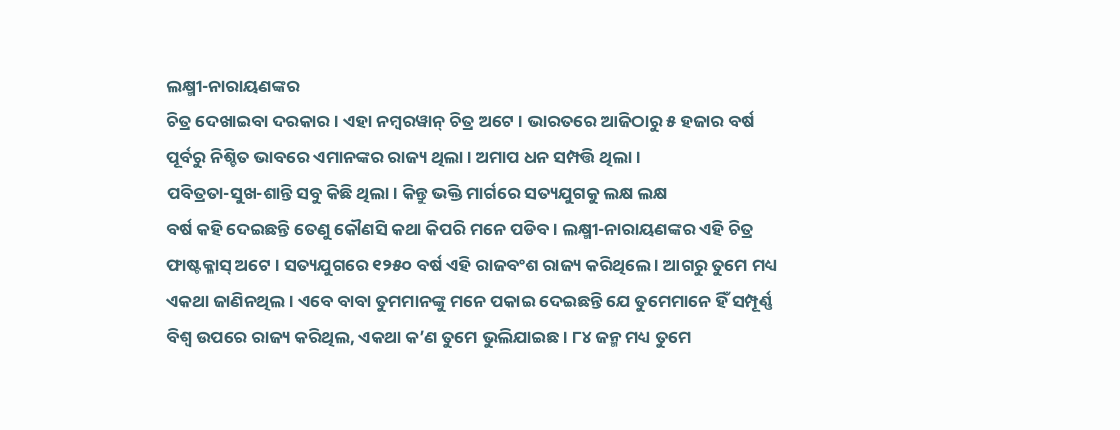ଲକ୍ଷ୍ମୀ-ନାରାୟଣଙ୍କର
ଚିତ୍ର ଦେଖାଇବା ଦରକାର । ଏହା ନମ୍ବରୱାନ୍ ଚିତ୍ର ଅଟେ । ଭାରତରେ ଆଜିଠାରୁ ୫ ହଜାର ବର୍ଷ
ପୂର୍ବରୁ ନିଶ୍ଚିତ ଭାବରେ ଏମାନଙ୍କର ରାଜ୍ୟ ଥିଲା । ଅମାପ ଧନ ସମ୍ପତ୍ତି ଥିଲା ।
ପବିତ୍ରତା-ସୁଖ-ଶାନ୍ତି ସବୁ କିଛି ଥିଲା । କିନ୍ତୁ ଭକ୍ତି ମାର୍ଗରେ ସତ୍ୟଯୁଗକୁ ଲକ୍ଷ ଲକ୍ଷ
ବର୍ଷ କହି ଦେଇଛନ୍ତି ତେଣୁ କୌଣସି କଥା କିପରି ମନେ ପଡିବ । ଲକ୍ଷ୍ମୀ-ନାରାୟଣଙ୍କର ଏହି ଚିତ୍ର
ଫାଷ୍ଟକ୍ଳାସ୍ ଅଟେ । ସତ୍ୟଯୁଗରେ ୧୨୫୦ ବର୍ଷ ଏହି ରାଜବଂଶ ରାଜ୍ୟ କରିଥିଲେ । ଆଗରୁ ତୁମେ ମଧ୍ୟ
ଏକଥା ଜାଣିନଥିଲ । ଏବେ ବାବା ତୁମମାନଙ୍କୁ ମନେ ପକାଇ ଦେଇଛନ୍ତି ଯେ ତୁମେମାନେ ହିଁ ସମ୍ପୂର୍ଣ୍ଣ
ବିଶ୍ୱ ଉପରେ ରାଜ୍ୟ କରିଥିଲ, ଏକଥା କ’ଣ ତୁମେ ଭୁଲିଯାଇଛ । ୮୪ ଜନ୍ମ ମଧ୍ୟ ତୁମେ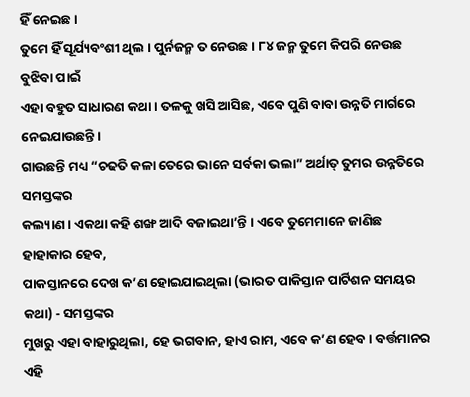ହିଁ ନେଇଛ ।
ତୁମେ ହିଁ ସୂର୍ଯ୍ୟବଂଶୀ ଥିଲ । ପୁର୍ନଜନ୍ମ ତ ନେଉଛ । ୮୪ ଜନ୍ମ ତୁମେ କିପରି ନେଉଛ ବୁଝିବା ପାଇଁ
ଏହା ବହୁତ ସାଧାରଣ କଥା । ତଳକୁ ଖସି ଆସିଛ, ଏବେ ପୁଣି ବାବା ଉନ୍ନତି ମାର୍ଗରେ ନେଇଯାଉଛନ୍ତି ।
ଗାଉଛନ୍ତି ମଧ୍ୟ “ଚଢତି କଳା ତେରେ ଭାନେ ସର୍ବକା ଭଲା” ଅର୍ଥାତ୍ ତୁମର ଉନ୍ନତିରେ ସମସ୍ତଙ୍କର
କଲ୍ୟାଣ । ଏକଥା କହି ଶଙ୍ଖ ଆଦି ବଜାଇଥା’ନ୍ତି । ଏବେ ତୁମେମାନେ ଜାଣିଛ ହାହାକାର ହେବ,
ପାକସ୍ତାନରେ ଦେଖ କ’ଣ ହୋଇଯାଇଥିଲା (ଭାରତ ପାକିସ୍ତାନ ପାର୍ଟିଶନ ସମୟର କଥା) - ସମସ୍ତଙ୍କର
ମୁଖରୁ ଏହା ବାହାରୁଥିଲା, ହେ ଭଗବାନ, ହାଏ ରାମ, ଏବେ କ’ଣ ହେବ । ବର୍ତ୍ତମାନର ଏହି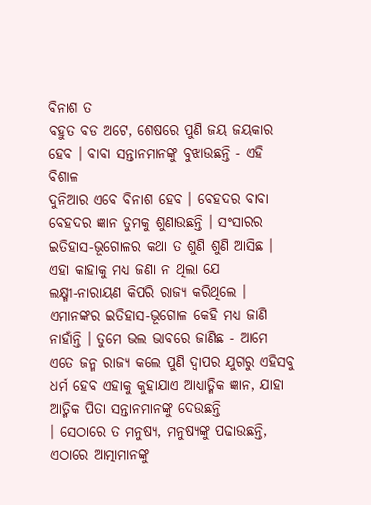ବିନାଶ ତ
ବହୁତ ବଡ ଅଟେ, ଶେଷରେ ପୁଣି ଜୟ ଜୟକାର ହେବ । ବାବା ସନ୍ତାନମାନଙ୍କୁ ବୁଝାଉଛନ୍ତି - ଏହି ବିଶାଳ
ଦୁନିଆର ଏବେ ବିନାଶ ହେବ । ବେହଦର ବାବା ବେହଦର ଜ୍ଞାନ ତୁମକୁ ଶୁଣାଉଛନ୍ତି । ସଂସାରର
ଇତିହାସ-ଭୂଗୋଳର କଥା ତ ଶୁଣି ଶୁଣି ଆସିଛ । ଏହା କାହାକୁ ମଧ୍ୟ ଜଣା ନ ଥିଲା ଯେ
ଲକ୍ଷ୍ମୀ-ନାରାୟଣ କିପରି ରାଜ୍ୟ କରିଥିଲେ । ଏମାନଙ୍କର ଇତିହାସ-ଭୂଗୋଳ କେହି ମଧ୍ୟ ଜାଣି
ନାହାଁନ୍ତି । ତୁମେ ଭଲ ଭାବରେ ଜାଣିଛ - ଆମେ ଏତେ ଜନ୍ମ ରାଜ୍ୟ କଲେ ପୁଣି ଦ୍ୱାପର ଯୁଗରୁ ଏହିସବୁ
ଧର୍ମ ହେବ ଏହାକୁ କୁହାଯାଏ ଆଧ୍ୟାତ୍ମିକ ଜ୍ଞାନ, ଯାହା ଆତ୍ମିକ ପିତା ସନ୍ତାନମାନଙ୍କୁ ଦେଉଛନ୍ତି
। ସେଠାରେ ତ ମନୁଷ୍ୟ, ମନୁଷ୍ୟଙ୍କୁ ପଢାଉଛନ୍ତି, ଏଠାରେ ଆତ୍ମାମାନଙ୍କୁ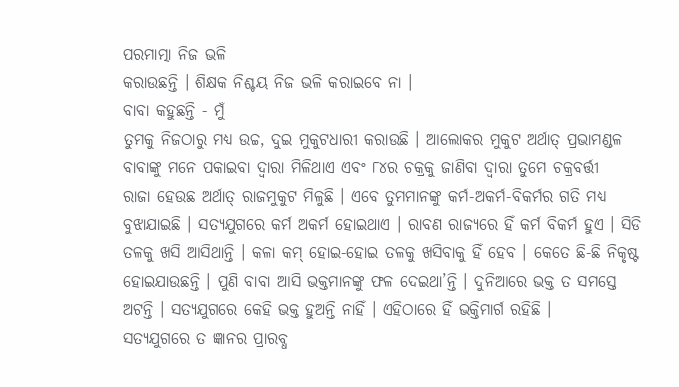ପରମାତ୍ମା ନିଜ ଭଳି
କରାଉଛନ୍ତି । ଶିକ୍ଷକ ନିଶ୍ଚୟ ନିଜ ଭଳି କରାଇବେ ନା ।
ବାବା କହୁଛନ୍ତି - ମୁଁ
ତୁମକୁ ନିଜଠାରୁ ମଧ୍ୟ ଉଚ୍ଚ, ଦୁଇ ମୁକୁଟଧାରୀ କରାଉଛି । ଆଲୋକର ମୁକୁଟ ଅର୍ଥାତ୍ ପ୍ରଭାମଣ୍ଡଳ
ବାବାଙ୍କୁ ମନେ ପକାଇବା ଦ୍ୱାରା ମିଳିଥାଏ ଏବଂ ୮୪ର ଚକ୍ରକୁ ଜାଣିବା ଦ୍ୱାରା ତୁମେ ଚକ୍ରବର୍ତ୍ତୀ
ରାଜା ହେଉଛ ଅର୍ଥାତ୍ ରାଜମୁକୁଟ ମିଳୁଛି । ଏବେ ତୁମମାନଙ୍କୁ କର୍ମ-ଅକର୍ମ-ବିକର୍ମର ଗତି ମଧ୍ୟ
ବୁଝାଯାଇଛି । ସତ୍ୟଯୁଗରେ କର୍ମ ଅକର୍ମ ହୋଇଥାଏ । ରାବଣ ରାଜ୍ୟରେ ହିଁ କର୍ମ ବିକର୍ମ ହୁଏ । ସିଡି
ତଳକୁ ଖସି ଆସିଥାନ୍ତି । କଳା କମ୍ ହୋଇ-ହୋଇ ତଳକୁ ଖସିବାକୁ ହିଁ ହେବ । କେତେ ଛି-ଛି ନିକୃଷ୍ଟ
ହୋଇଯାଉଛନ୍ତି । ପୁଣି ବାବା ଆସି ଭକ୍ତମାନଙ୍କୁ ଫଳ ଦେଇଥା’ନ୍ତି । ଦୁନିଆରେ ଭକ୍ତ ତ ସମସ୍ତେ
ଅଟନ୍ତି । ସତ୍ୟଯୁଗରେ କେହି ଭକ୍ତ ହୁଅନ୍ତି ନାହିଁ । ଏହିଠାରେ ହିଁ ଭକ୍ତିମାର୍ଗ ରହିଛି ।
ସତ୍ୟଯୁଗରେ ତ ଜ୍ଞାନର ପ୍ରାରବ୍ଧ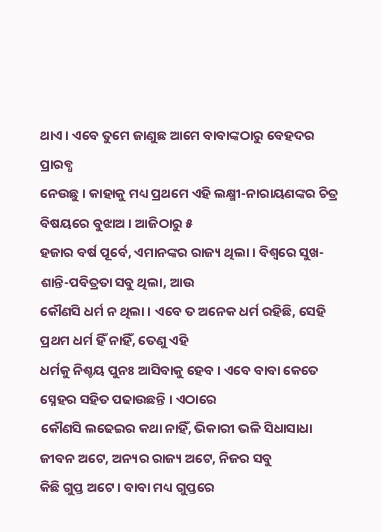ଥାଏ । ଏବେ ତୁମେ ଜାଣୁଛ ଆମେ ବାବାଙ୍କଠାରୁ ବେହଦର ପ୍ରାରବ୍ଧ
ନେଉଛୁ । କାହାକୁ ମଧ୍ୟ ପ୍ରଥମେ ଏହି ଲକ୍ଷ୍ମୀ-ନାରାୟଣଙ୍କର ଚିତ୍ର ବିଷୟରେ ବୁଝାଅ । ଆଜିଠାରୁ ୫
ହଜାର ବର୍ଷ ପୂର୍ବେ, ଏମାନଙ୍କର ରାଜ୍ୟ ଥିଲା । ବିଶ୍ୱରେ ସୁଖ-ଶାନ୍ତି-ପବିତ୍ରତା ସବୁ ଥିଲା, ଆଉ
କୌଣସି ଧର୍ମ ନ ଥିଲା । ଏବେ ତ ଅନେକ ଧର୍ମ ରହିଛି, ସେହି ପ୍ରଥମ ଧର୍ମ ହିଁ ନାହିଁ, ତେଣୁ ଏହି
ଧର୍ମକୁ ନିଶ୍ଚୟ ପୁନଃ ଆସିବାକୁ ହେବ । ଏବେ ବାବା କେତେ ସ୍ନେହର ସହିତ ପଢାଉଛନ୍ତି । ଏଠାରେ
କୌଣସି ଲଢେଇର କଥା ନାହିଁ, ଭିକାରୀ ଭଳି ସିଧାସାଧା ଜୀବନ ଅଟେ, ଅନ୍ୟର ରାଜ୍ୟ ଅଟେ, ନିଜର ସବୁ
କିଛି ଗୁପ୍ତ ଅଟେ । ବାବା ମଧ୍ୟ ଗୁପ୍ତରେ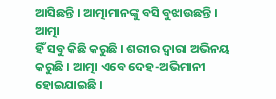ଆସିଛନ୍ତି । ଆତ୍ମାମାନଙ୍କୁ ବସି ବୁଝାଉଛନ୍ତି । ଆତ୍ମା
ହିଁ ସବୁ କିଛି କରୁଛି । ଶରୀର ଦ୍ୱାରା ଅଭିନୟ କରୁଛି । ଆତ୍ମା ଏବେ ଦେହ-ଅଭିମାନୀ ହୋଇଯାଇଛି ।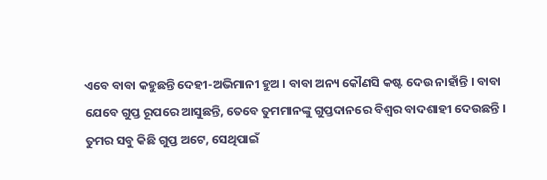ଏବେ ବାବା କହୁଛନ୍ତି ଦେହୀ-ଅଭିମାନୀ ହୁଅ । ବାବା ଅନ୍ୟ କୌଣସି କଷ୍ଟ ଦେଉ ନାହାଁନ୍ତି । ବାବା
ଯେବେ ଗୁପ୍ତ ରୂପରେ ଆସୁଛନ୍ତି, ତେବେ ତୁମମାନଙ୍କୁ ଗୁପ୍ତଦାନରେ ବିଶ୍ୱର ବାଦଶାହୀ ଦେଉଛନ୍ତି ।
ତୁମର ସବୁ କିଛି ଗୁପ୍ତ ଅଟେ, ସେଥିପାଇଁ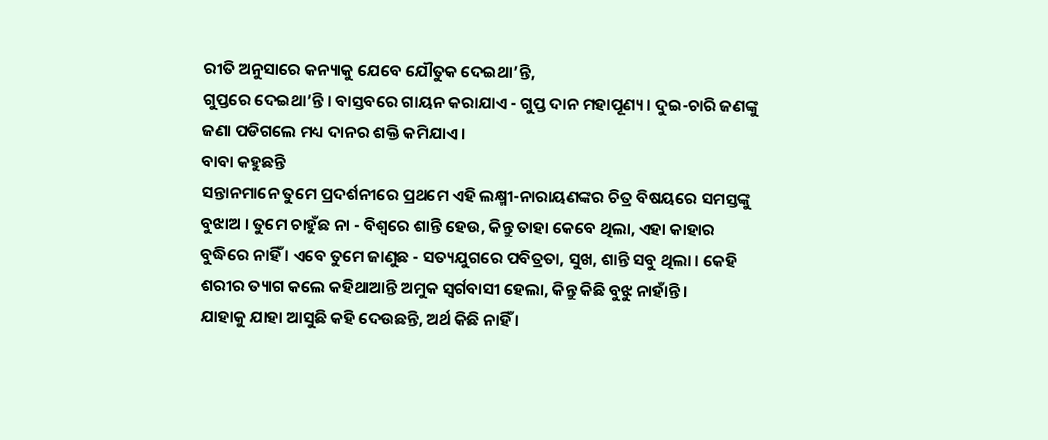ରୀତି ଅନୁସାରେ କନ୍ୟାକୁ ଯେବେ ଯୌତୁକ ଦେଇଥା’ନ୍ତି,
ଗୁପ୍ତରେ ଦେଇଥା’ନ୍ତି । ବାସ୍ତବରେ ଗାୟନ କରାଯାଏ - ଗୁପ୍ତ ଦାନ ମହାପୂଣ୍ୟ । ଦୁଇ-ଚାରି ଜଣଙ୍କୁ
ଜଣା ପଡିଗଲେ ମଧ୍ୟ ଦାନର ଶକ୍ତି କମିଯାଏ ।
ବାବା କହୁଛନ୍ତି
ସନ୍ତାନମାନେ ତୁମେ ପ୍ରଦର୍ଶନୀରେ ପ୍ରଥମେ ଏହି ଲକ୍ଷ୍ମୀ-ନାରାୟଣଙ୍କର ଚିତ୍ର ବିଷୟରେ ସମସ୍ତଙ୍କୁ
ବୁଝାଅ । ତୁମେ ଚାହୁଁଛ ନା - ବିଶ୍ୱରେ ଶାନ୍ତି ହେଉ, କିନ୍ତୁ ତାହା କେବେ ଥିଲା, ଏହା କାହାର
ବୁଦ୍ଧିରେ ନାହିଁ । ଏବେ ତୁମେ ଜାଣୁଛ - ସତ୍ୟଯୁଗରେ ପବିତ୍ରତା, ସୁଖ, ଶାନ୍ତି ସବୁ ଥିଲା । କେହି
ଶରୀର ତ୍ୟାଗ କଲେ କହିଥାଆନ୍ତି ଅମୁକ ସ୍ୱର୍ଗବାସୀ ହେଲା, କିନ୍ତୁ କିଛି ବୁଝୁ ନାହାଁନ୍ତି ।
ଯାହାକୁ ଯାହା ଆସୁଛି କହି ଦେଉଛନ୍ତି, ଅର୍ଥ କିଛି ନାହିଁ ।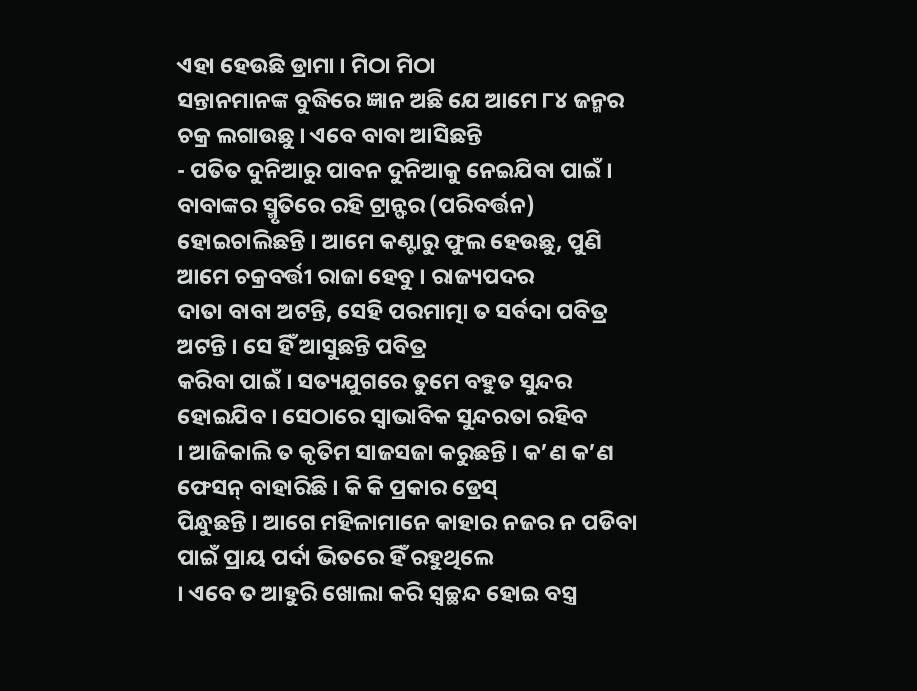ଏହା ହେଉଛି ଡ୍ରାମା । ମିଠା ମିଠା
ସନ୍ତାନମାନଙ୍କ ବୁଦ୍ଧିରେ ଜ୍ଞାନ ଅଛି ଯେ ଆମେ ୮୪ ଜନ୍ମର ଚକ୍ର ଲଗାଉଛୁ । ଏବେ ବାବା ଆସିଛନ୍ତି
- ପତିତ ଦୁନିଆରୁ ପାବନ ଦୁନିଆକୁ ନେଇଯିବା ପାଇଁ । ବାବାଙ୍କର ସ୍ମୃତିରେ ରହି ଟ୍ରାନ୍ଫର (ପରିବର୍ତ୍ତନ)
ହୋଇଚାଲିଛନ୍ତି । ଆମେ କଣ୍ଟାରୁ ଫୁଲ ହେଉଛୁ, ପୁଣି ଆମେ ଚକ୍ରବର୍ତ୍ତୀ ରାଜା ହେବୁ । ରାଜ୍ୟପଦର
ଦାତା ବାବା ଅଟନ୍ତି, ସେହି ପରମାତ୍ମା ତ ସର୍ବଦା ପବିତ୍ର ଅଟନ୍ତି । ସେ ହିଁ ଆସୁଛନ୍ତି ପବିତ୍ର
କରିବା ପାଇଁ । ସତ୍ୟଯୁଗରେ ତୁମେ ବହୁତ ସୁନ୍ଦର ହୋଇଯିବ । ସେଠାରେ ସ୍ୱାଭାବିକ ସୁନ୍ଦରତା ରହିବ
। ଆଜିକାଲି ତ କୃତିମ ସାଜସଜା କରୁଛନ୍ତି । କ’ଣ କ’ଣ ଫେସନ୍ ବାହାରିଛି । କି କି ପ୍ରକାର ଡ୍ରେସ୍
ପିନ୍ଧୁଛନ୍ତି । ଆଗେ ମହିଳାମାନେ କାହାର ନଜର ନ ପଡିବା ପାଇଁ ପ୍ରାୟ ପର୍ଦା ଭିତରେ ହିଁ ରହୁଥିଲେ
। ଏବେ ତ ଆହୁରି ଖୋଲା କରି ସ୍ୱଚ୍ଛନ୍ଦ ହୋଇ ବସ୍ତ୍ର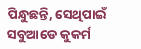ପିନ୍ଧୁଛନ୍ତି, ସେଥିପାଇଁ ସବୁଆଡେ କୁକର୍ମ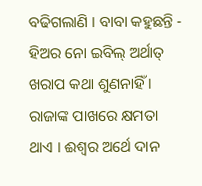ବଢିଗଲାଣି । ବାବା କହୁଛନ୍ତି - ହିଅର ନୋ ଇବିଲ୍ ଅର୍ଥାତ୍ ଖରାପ କଥା ଶୁଣନାହିଁ ।
ରାଜାଙ୍କ ପାଖରେ କ୍ଷମତା
ଥାଏ । ଈଶ୍ୱର ଅର୍ଥେ ଦାନ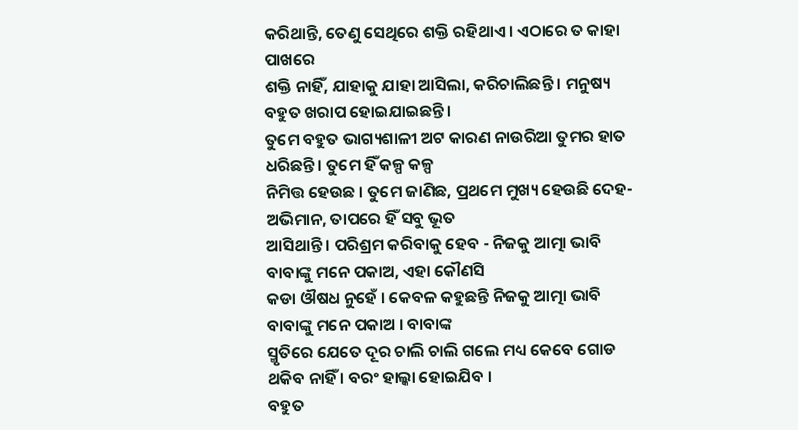କରିଥାନ୍ତି, ତେଣୁ ସେଥିରେ ଶକ୍ତି ରହିଥାଏ । ଏଠାରେ ତ କାହା ପାଖରେ
ଶକ୍ତି ନାହିଁ, ଯାହାକୁ ଯାହା ଆସିଲା, କରିଚାଲିଛନ୍ତି । ମନୁଷ୍ୟ ବହୁତ ଖରାପ ହୋଇଯାଇଛନ୍ତି ।
ତୁମେ ବହୁତ ଭାଗ୍ୟଶାଳୀ ଅଟ କାରଣ ନାଉରିଆ ତୁମର ହାତ ଧରିଛନ୍ତି । ତୁମେ ହିଁ କଳ୍ପ କଳ୍ପ
ନିମିତ୍ତ ହେଉଛ । ତୁମେ ଜାଣିଛ, ପ୍ରଥମେ ମୁଖ୍ୟ ହେଉଛି ଦେହ-ଅଭିମାନ, ତାପରେ ହିଁ ସବୁ ଭୂତ
ଆସିଥାନ୍ତି । ପରିଶ୍ରମ କରିବାକୁ ହେବ - ନିଜକୁ ଆତ୍ମା ଭାବି ବାବାଙ୍କୁ ମନେ ପକାଅ, ଏହା କୌଣସି
କଡା ଔଷଧ ନୁହେଁ । କେବଳ କହୁଛନ୍ତି ନିଜକୁ ଆତ୍ମା ଭାବି ବାବାଙ୍କୁ ମନେ ପକାଅ । ବାବାଙ୍କ
ସ୍ମୃତିରେ ଯେତେ ଦୂର ଚାଲି ଚାଲି ଗଲେ ମଧ୍ୟ କେବେ ଗୋଡ ଥକିବ ନାହିଁ । ବରଂ ହାଲ୍କା ହୋଇଯିବ ।
ବହୁତ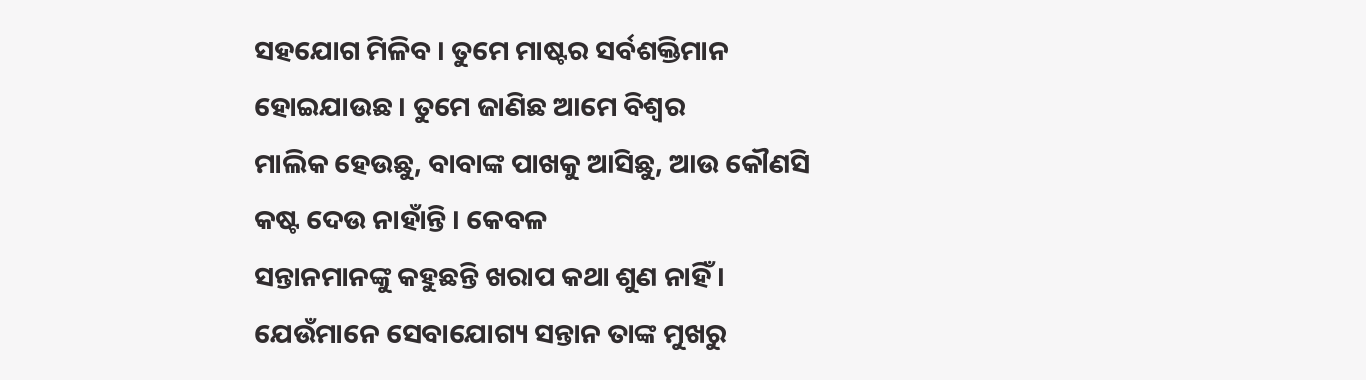ସହଯୋଗ ମିଳିବ । ତୁମେ ମାଷ୍ଟର ସର୍ବଶକ୍ତିମାନ ହୋଇଯାଉଛ । ତୁମେ ଜାଣିଛ ଆମେ ବିଶ୍ୱର
ମାଲିକ ହେଉଛୁ, ବାବାଙ୍କ ପାଖକୁ ଆସିଛୁ, ଆଉ କୌଣସି କଷ୍ଟ ଦେଉ ନାହାଁନ୍ତି । କେବଳ
ସନ୍ତାନମାନଙ୍କୁ କହୁଛନ୍ତି ଖରାପ କଥା ଶୁଣ ନାହିଁ । ଯେଉଁମାନେ ସେବାଯୋଗ୍ୟ ସନ୍ତାନ ତାଙ୍କ ମୁଖରୁ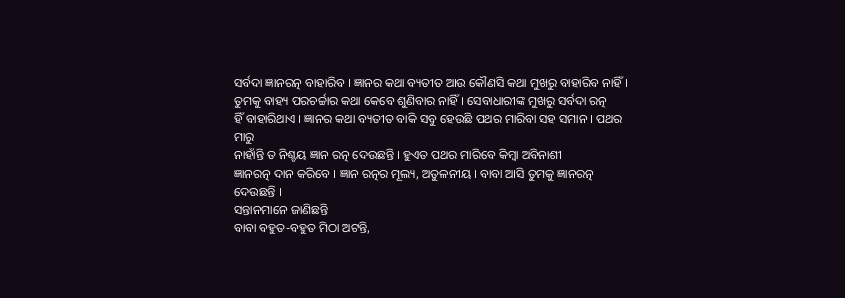ସର୍ବଦା ଜ୍ଞାନରତ୍ନ ବାହାରିବ । ଜ୍ଞାନର କଥା ବ୍ୟତୀତ ଆଉ କୌଣସି କଥା ମୁଖରୁ ବାହାରିବ ନାହିଁ ।
ତୁମକୁ ବାହ୍ୟ ପରଚର୍ଚ୍ଚାର କଥା କେବେ ଶୁଣିବାର ନାହିଁ । ସେବାଧାରୀଙ୍କ ମୁଖରୁ ସର୍ବଦା ରତ୍ନ
ହିଁ ବାହାରିଥାଏ । ଜ୍ଞାନର କଥା ବ୍ୟତୀତ ବାକି ସବୁ ହେଉଛି ପଥର ମାରିବା ସହ ସମାନ । ପଥର ମାରୁ
ନାହାଁନ୍ତି ତ ନିଶ୍ଚୟ ଜ୍ଞାନ ରତ୍ନ ଦେଉଛନ୍ତି । ହୁଏତ ପଥର ମାରିବେ କିମ୍ବା ଅବିନାଶୀ
ଜ୍ଞାନରତ୍ନ ଦାନ କରିବେ । ଜ୍ଞାନ ରତ୍ନର ମୂଲ୍ୟ, ଅତୁଳନୀୟ । ବାବା ଆସି ତୁମକୁ ଜ୍ଞାନରତ୍ନ
ଦେଉଛନ୍ତି ।
ସନ୍ତାନମାନେ ଜାଣିଛନ୍ତି
ବାବା ବହୁତ-ବହୁତ ମିଠା ଅଟନ୍ତି,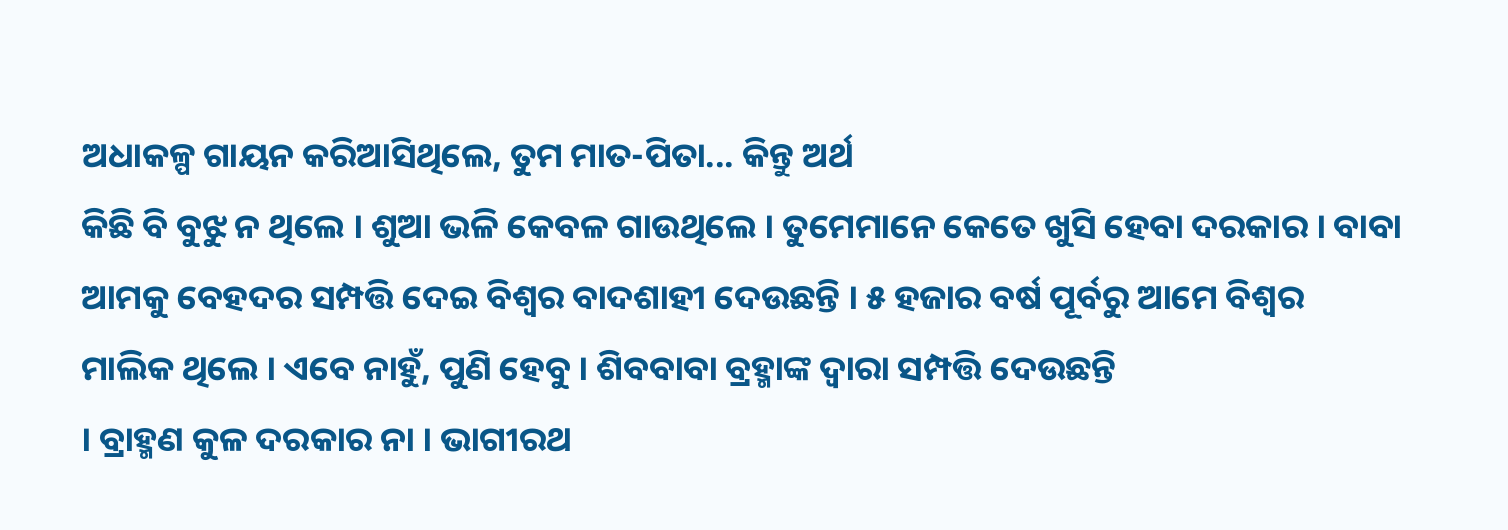ଅଧାକଳ୍ପ ଗାୟନ କରିଆସିଥିଲେ, ତୁମ ମାତ-ପିତା... କିନ୍ତୁ ଅର୍ଥ
କିଛି ବି ବୁଝୁ ନ ଥିଲେ । ଶୁଆ ଭଳି କେବଳ ଗାଉଥିଲେ । ତୁମେମାନେ କେତେ ଖୁସି ହେବା ଦରକାର । ବାବା
ଆମକୁ ବେହଦର ସମ୍ପତ୍ତି ଦେଇ ବିଶ୍ୱର ବାଦଶାହୀ ଦେଉଛନ୍ତି । ୫ ହଜାର ବର୍ଷ ପୂର୍ବରୁ ଆମେ ବିଶ୍ୱର
ମାଲିକ ଥିଲେ । ଏବେ ନାହୁଁ, ପୁଣି ହେବୁ । ଶିବବାବା ବ୍ରହ୍ମାଙ୍କ ଦ୍ୱାରା ସମ୍ପତ୍ତି ଦେଉଛନ୍ତି
। ବ୍ରାହ୍ମଣ କୁଳ ଦରକାର ନା । ଭାଗୀରଥ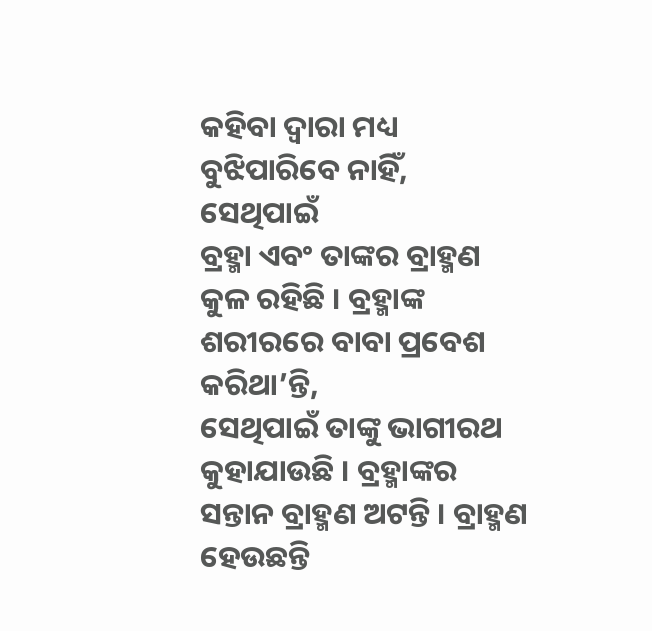କହିବା ଦ୍ୱାରା ମଧ୍ୟ ବୁଝିପାରିବେ ନାହିଁ, ସେଥିପାଇଁ
ବ୍ରହ୍ମା ଏବଂ ତାଙ୍କର ବ୍ରାହ୍ମଣ କୁଳ ରହିଛି । ବ୍ରହ୍ମାଙ୍କ ଶରୀରରେ ବାବା ପ୍ରବେଶ କରିଥା’ନ୍ତି,
ସେଥିପାଇଁ ତାଙ୍କୁ ଭାଗୀରଥ କୁହାଯାଉଛି । ବ୍ରହ୍ମାଙ୍କର ସନ୍ତାନ ବ୍ରାହ୍ମଣ ଅଟନ୍ତି । ବ୍ରାହ୍ମଣ
ହେଉଛନ୍ତି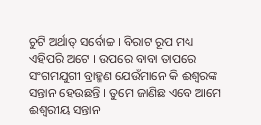ଚୁଟି ଅର୍ଥାତ୍ ସର୍ବୋଚ୍ଚ । ବିରାଟ ରୂପ ମଧ୍ୟ ଏହିପରି ଅଟେ । ଉପରେ ବାବା ତାପରେ
ସଂଗମଯୁଗୀ ବ୍ରାହ୍ମଣ ଯେଉଁମାନେ କି ଈଶ୍ୱରଙ୍କ ସନ୍ତାନ ହେଉଛନ୍ତି । ତୁମେ ଜାଣିଛ ଏବେ ଆମେ
ଈଶ୍ୱରୀୟ ସନ୍ତାନ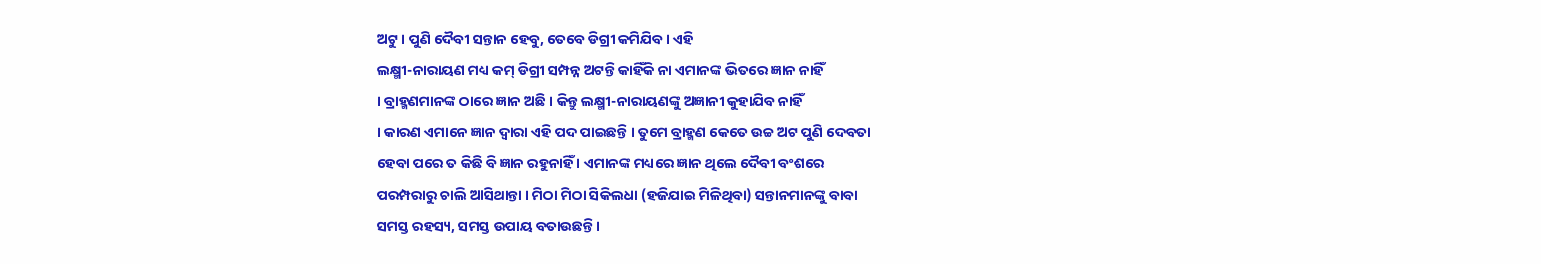ଅଟୁ । ପୁଣି ଦୈବୀ ସନ୍ତାନ ହେବୁ, ତେବେ ଡିଗ୍ରୀ କମିଯିବ । ଏହି
ଲକ୍ଷ୍ମୀ-ନାରାୟଣ ମଧ୍ୟ କମ୍ ଡିଗ୍ରୀ ସମ୍ପନ୍ନ ଅଟନ୍ତି କାହିଁକି ନା ଏମାନଙ୍କ ଭିତରେ ଜ୍ଞାନ ନାହିଁ
। ବ୍ରାହ୍ମଣମାନଙ୍କ ଠାରେ ଜ୍ଞାନ ଅଛି । କିନ୍ତୁ ଲକ୍ଷ୍ମୀ-ନାରାୟଣଙ୍କୁ ଅଜ୍ଞାନୀ କୁହାଯିବ ନାହିଁ
। କାରଣ ଏମାନେ ଜ୍ଞାନ ଦ୍ୱାରା ଏହି ପଦ ପାଇଛନ୍ତି । ତୁମେ ବ୍ରାହ୍ମଣ କେତେ ଉଚ୍ଚ ଅଟ ପୁଣି ଦେବତା
ହେବା ପରେ ତ କିଛି ବି ଜ୍ଞାନ ରହୁନାହିଁ । ଏମାନଙ୍କ ମଧ୍ୟରେ ଜ୍ଞାନ ଥିଲେ ଦୈବୀ ବଂଶରେ
ପରମ୍ପରାରୁ ଚାଲି ଆସିଥାନ୍ତା । ମିଠା ମିଠା ସିକିଲଧା (ହଜିଯାଇ ମିଳିଥିବା) ସନ୍ତାନମାନଙ୍କୁ ବାବା
ସମସ୍ତ ରହସ୍ୟ, ସମସ୍ତ ଉପାୟ ବତାଉଛନ୍ତି ।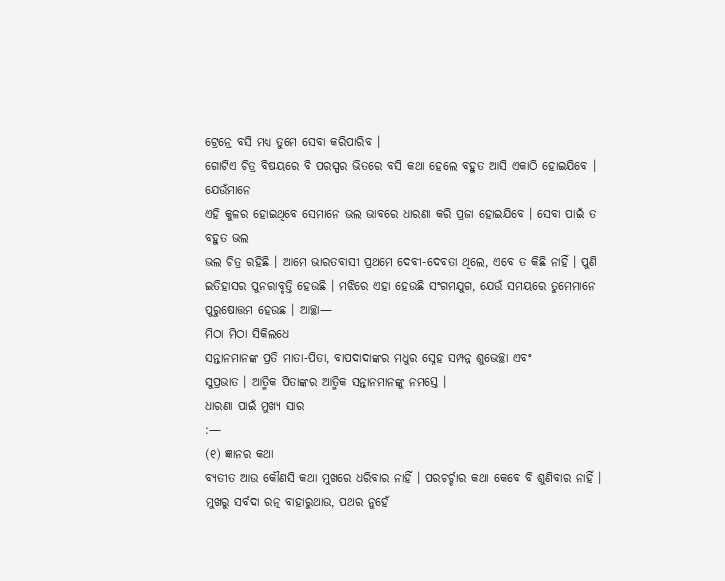ଟ୍ରେନ୍ରେ ବସି ମଧ୍ୟ ତୁମେ ସେବା କରିପାରିବ ।
ଗୋଟିଏ ଚିତ୍ର ବିଷୟରେ ବି ପରସ୍ପର ଭିତରେ ବସି କଥା ହେଲେ ବହୁତ ଆସି ଏକାଠି ହୋଇଯିବେ । ଯେଉଁମାନେ
ଏହି କୁଳର ହୋଇଥିବେ ସେମାନେ ଭଲ ଭାବରେ ଧାରଣା କରି ପ୍ରଜା ହୋଇଯିବେ । ସେବା ପାଇଁ ତ ବହୁତ ଭଲ
ଭଲ ଚିତ୍ର ରହିଛି । ଆମେ ଭାରତବାସୀ ପ୍ରଥମେ ଦେବୀ-ଦେବତା ଥିଲେ, ଏବେ ତ କିଛି ନାହିଁ । ପୁଣି
ଇତିହାସର ପୁନରାବୃତ୍ତି ହେଉଛି । ମଝିରେ ଏହା ହେଉଛି ସଂଗମଯୁଗ, ଯେଉଁ ସମୟରେ ତୁମେମାନେ
ପୁରୁଷୋତ୍ତମ ହେଉଛ । ଆଚ୍ଛା—
ମିଠା ମିଠା ସିକିଲଧେ
ସନ୍ତାନମାନଙ୍କ ପ୍ରତି ମାତା-ପିତା, ବାପଦାଦାଙ୍କର ମଧୁର ସ୍ନେହ ସମ୍ପନ୍ନ ଶୁଭେଚ୍ଛା ଏବଂ
ସୁପ୍ରଭାତ । ଆତ୍ମିକ ପିତାଙ୍କର ଆତ୍ମିକ ସନ୍ତାନମାନଙ୍କୁ ନମସ୍ତେ ।
ଧାରଣା ପାଇଁ ମୁଖ୍ୟ ସାର
:—
(୧) ଜ୍ଞାନର କଥା
ବ୍ୟତୀତ ଆଉ କୌଣସି କଥା ମୁଖରେ ଧରିବାର ନାହିଁ । ପରଚର୍ଚ୍ଚାର କଥା କେବେ ବି ଶୁଣିବାର ନାହିଁ ।
ମୁଖରୁ ସର୍ବଦା ରତ୍ନ ବାହାରୁଥାଉ, ପଥର ନୁହେଁ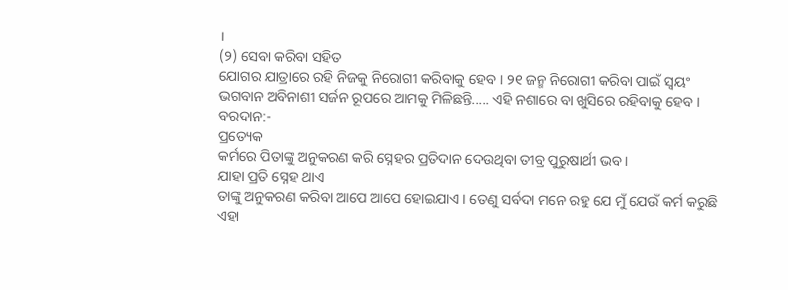।
(୨) ସେବା କରିବା ସହିତ
ଯୋଗର ଯାତ୍ରାରେ ରହି ନିଜକୁ ନିରୋଗୀ କରିବାକୁ ହେବ । ୨୧ ଜନ୍ମ ନିରୋଗୀ କରିବା ପାଇଁ ସ୍ୱୟଂ
ଭଗବାନ ଅବିନାଶୀ ସର୍ଜନ ରୂପରେ ଆମକୁ ମିଳିଛନ୍ତି..... ଏହି ନଶାରେ ବା ଖୁସିରେ ରହିବାକୁ ହେବ ।
ବରଦାନ:-
ପ୍ରତ୍ୟେକ
କର୍ମରେ ପିତାଙ୍କୁ ଅନୁକରଣ କରି ସ୍ନେହର ପ୍ରତିଦାନ ଦେଉଥିବା ତୀବ୍ର ପୁରୁଷାର୍ଥୀ ଭବ ।
ଯାହା ପ୍ରତି ସ୍ନେହ ଥାଏ
ତାଙ୍କୁ ଅନୁକରଣ କରିବା ଆପେ ଆପେ ହୋଇଯାଏ । ତେଣୁ ସର୍ବଦା ମନେ ରହୁ ଯେ ମୁଁ ଯେଉଁ କର୍ମ କରୁଛି
ଏହା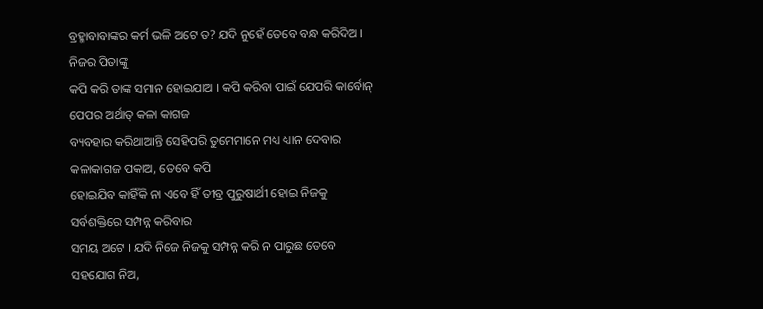ବ୍ରହ୍ମାବାବାଙ୍କର କର୍ମ ଭଳି ଅଟେ ତ? ଯଦି ନୁହେଁ ତେବେ ବନ୍ଧ କରିଦିଅ । ନିଜର ପିତାଙ୍କୁ
କପି କରି ତାଙ୍କ ସମାନ ହୋଇଯାଅ । କପି କରିବା ପାଇଁ ଯେପରି କାର୍ବୋନ୍ ପେପର ଅର୍ଥାତ୍ କଳା କାଗଜ
ବ୍ୟବହାର କରିଥାଆନ୍ତି ସେହିପରି ତୁମେମାନେ ମଧ୍ୟ ଧ୍ୟାନ ଦେବାର କଳାକାଗଜ ପକାଅ, ତେବେ କପି
ହୋଇଯିବ କାହିଁକି ନା ଏବେ ହିଁ ତୀବ୍ର ପୁରୁଷାର୍ଥୀ ହୋଇ ନିଜକୁ ସର୍ବଶକ୍ତିରେ ସମ୍ପନ୍ନ କରିବାର
ସମୟ ଅଟେ । ଯଦି ନିଜେ ନିଜକୁ ସମ୍ପନ୍ନ କରି ନ ପାରୁଛ ତେବେ ସହଯୋଗ ନିଅ,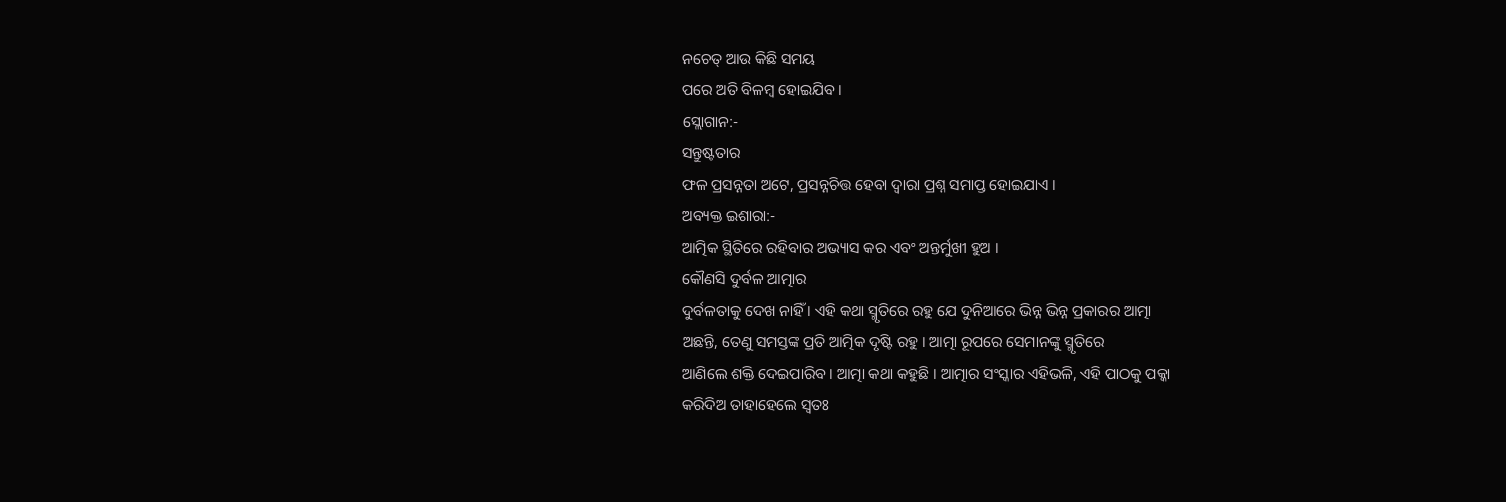ନଚେତ୍ ଆଉ କିଛି ସମୟ
ପରେ ଅତି ବିଳମ୍ବ ହୋଇଯିବ ।
ସ୍ଲୋଗାନ:-
ସନ୍ତୁଷ୍ଟତାର
ଫଳ ପ୍ରସନ୍ନତା ଅଟେ, ପ୍ରସନ୍ନଚିତ୍ତ ହେବା ଦ୍ୱାରା ପ୍ରଶ୍ନ ସମାପ୍ତ ହୋଇଯାଏ ।
ଅବ୍ୟକ୍ତ ଇଶାରା:-
ଆତ୍ମିକ ସ୍ଥିତିରେ ରହିବାର ଅଭ୍ୟାସ କର ଏବଂ ଅନ୍ତର୍ମୁଖୀ ହୁଅ ।
କୌଣସି ଦୁର୍ବଳ ଆତ୍ମାର
ଦୁର୍ବଳତାକୁ ଦେଖ ନାହିଁ । ଏହି କଥା ସ୍ମୃତିରେ ରହୁ ଯେ ଦୁନିଆରେ ଭିନ୍ନ ଭିନ୍ନ ପ୍ରକାରର ଆତ୍ମା
ଅଛନ୍ତି, ତେଣୁ ସମସ୍ତଙ୍କ ପ୍ରତି ଆତ୍ମିକ ଦୃଷ୍ଟି ରହୁ । ଆତ୍ମା ରୂପରେ ସେମାନଙ୍କୁ ସ୍ମୃତିରେ
ଆଣିଲେ ଶକ୍ତି ଦେଇପାରିବ । ଆତ୍ମା କଥା କହୁଛି । ଆତ୍ମାର ସଂସ୍କାର ଏହିଭଳି, ଏହି ପାଠକୁ ପକ୍କା
କରିଦିଅ ତାହାହେଲେ ସ୍ୱତଃ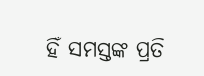ହିଁ ସମସ୍ତଙ୍କ ପ୍ରତି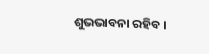ଶୁଭଭାବନା ରହିବ ।